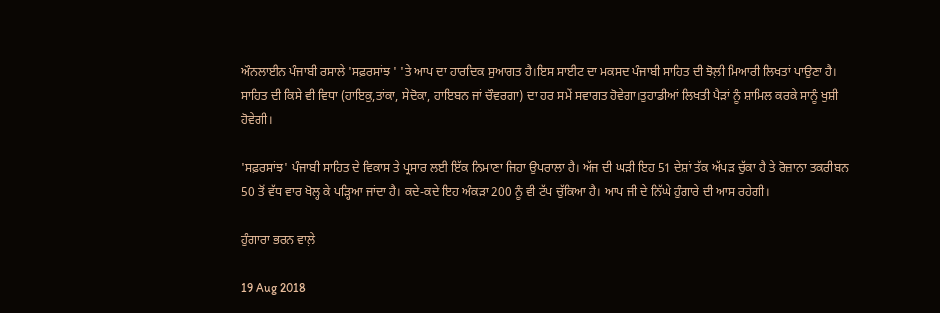ਔਨਲਾਈਨ ਪੰਜਾਬੀ ਰਸਾਲੇ 'ਸਫ਼ਰਸਾਂਝ ' 'ਤੇ ਆਪ ਦਾ ਹਾਰਦਿਕ ਸੁਆਗਤ ਹੈ।ਇਸ ਸਾਈਟ ਦਾ ਮਕਸਦ ਪੰਜਾਬੀ ਸਾਹਿਤ ਦੀ ਝੋਲ਼ੀ ਮਿਆਰੀ ਲਿਖਤਾਂ ਪਾਉਣਾ ਹੈ। ਸਾਹਿਤ ਦੀ ਕਿਸੇ ਵੀ ਵਿਧਾ (ਹਾਇਕੁ,ਤਾਂਕਾ, ਸੇਦੋਕਾ, ਹਾਇਬਨ ਜਾਂ ਚੌਵਰਗਾ) ਦਾ ਹਰ ਸਮੇਂ ਸਵਾਗਤ ਹੋਵੇਗਾ।ਤੁਹਾਡੀਆਂ ਲਿਖਤੀ ਪੈੜਾਂ ਨੂੰ ਸ਼ਾਮਿਲ ਕਰਕੇ ਸਾਨੂੰ ਖੁਸ਼ੀ ਹੋਵੇਗੀ।

'ਸਫ਼ਰਸਾਂਝ' ਪੰਜਾਬੀ ਸਾਹਿਤ ਦੇ ਵਿਕਾਸ ਤੇ ਪ੍ਰਸਾਰ ਲਈ ਇੱਕ ਨਿਮਾਣਾ ਜਿਹਾ ਉਪਰਾਲਾ ਹੈ। ਅੱਜ ਦੀ ਘੜੀ ਇਹ 51 ਦੇਸ਼ਾਂ ਤੱਕ ਅੱਪੜ ਚੁੱਕਾ ਹੈ ਤੇ ਰੋਜ਼ਾਨਾ ਤਕਰੀਬਨ 50 ਤੋਂ ਵੱਧ ਵਾਰ ਖੋਲ੍ਹ ਕੇ ਪੜ੍ਹਿਆ ਜਾਂਦਾ ਹੈ। ਕਦੇ-ਕਦੇ ਇਹ ਅੰਕੜਾ 200 ਨੂੰ ਵੀ ਟੱਪ ਚੁੱਕਿਆ ਹੈ। ਆਪ ਜੀ ਦੇ ਨਿੱਘੇ ਹੁੰਗਾਰੇ ਦੀ ਆਸ ਰਹੇਗੀ।

ਹੁੰਗਾਰਾ ਭਰਨ ਵਾਲ਼ੇ

19 Aug 2018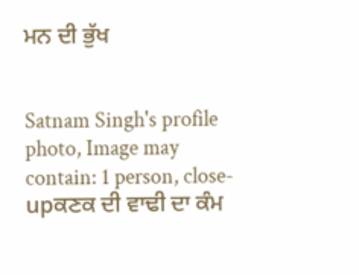ਮਨ ਦੀ ਭੁੱਖ


Satnam Singh's profile photo, Image may contain: 1 person, close-upਕਣਕ ਦੀ ਵਾਢੀ ਦਾ ਕੰਮ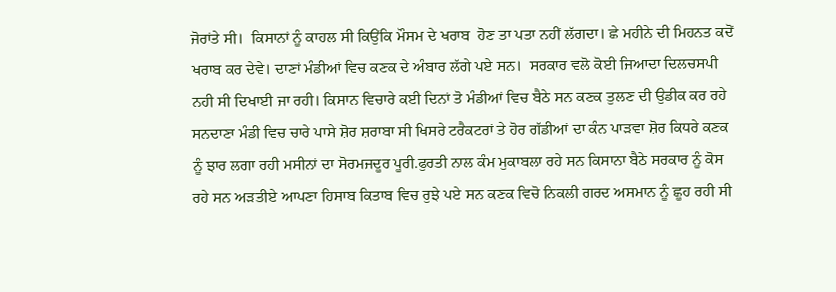ਜੋਰਾਂਤੇ ਸੀ।  ਕਿਸਾਨਾਂ ਨੂੰ ਕਾਹਲ ਸੀ ਕਿਉਂਕਿ ਮੌਸਮ ਦੇ ਖਰਾਬ  ਹੋਣ ਤਾ ਪਤਾ ਨਹੀਂ ਲੱਗਦਾ। ਛੇ ਮਹੀਨੇ ਦੀ ਮਿਹਨਤ ਕਦੋਂ ਖਰਾਬ ਕਰ ਦੇਵੇ। ਦਾਣਾਂ ਮੰਡੀਆਂ ਵਿਚ ਕਣਕ ਦੇ ਅੰਬਾਰ ਲੱਗੇ ਪਏ ਸਨ।  ਸਰਕਾਰ ਵਲੋ ਕੋਈ ਜਿਆਦਾ ਦਿਲਚਸਪੀ ਨਹੀ ਸੀ ਦਿਖਾਈ ਜਾ ਰਹੀ। ਕਿਸਾਨ ਵਿਚਾਰੇ ਕਈ ਦਿਨਾਂ ਤੋ ਮੰਡੀਆਂ ਵਿਚ ਬੈਠੇ ਸਨ ਕਣਕ ਤੁਲਣ ਦੀ ਉਡੀਕ ਕਰ ਰਹੇ ਸਨਦਾਣਾ ਮੰਡੀ ਵਿਚ ਚਾਰੇ ਪਾਸੇ ਸ਼ੋਰ ਸ਼ਰਾਬਾ ਸੀ ਖਿਸਰੇ ਟਰੈਕਟਰਾਂ ਤੇ ਹੋਰ ਗੱਡੀਆਂ ਦਾ ਕੰਨ ਪਾੜਵਾ ਸ਼ੋਰ ਕਿਧਰੇ ਕਣਕ ਨੂੰ ਝਾਰ ਲਗਾ ਰਹੀ ਮਸੀਨਾਂ ਦਾ ਸੋਰਮਜਦੂਰ ਪੂਰੀ.ਫੁਰਤੀ ਨਾਲ ਕੰਮ ਮੁਕਾਬਲਾ ਰਹੇ ਸਨ ਕਿਸਾਨਾ ਬੈਠੇ ਸਰਕਾਰ ਨੂੰ ਕੋਸ ਰਹੇ ਸਨ ਅੜਤੀਏ ਆਪਣਾ ਹਿਸਾਬ ਕਿਤਾਬ ਵਿਚ ਰੁਝੇ ਪਏ ਸਨ ਕਣਕ ਵਿਚੋ ਨਿਕਲੀ ਗਰਦ ਅਸਮਾਨ ਨੂੰ ਛੂਹ ਰਹੀ ਸੀ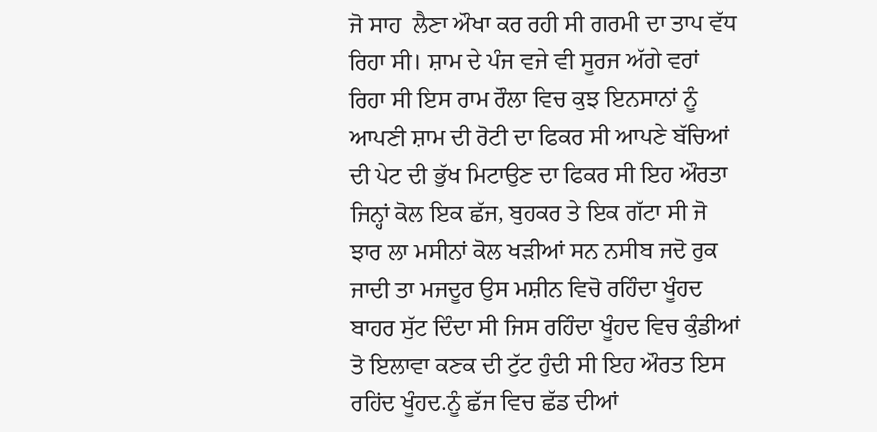ਜੋ ਸਾਹ  ਲੈਣਾ ਔਖਾ ਕਰ ਰਹੀ ਸੀ ਗਰਮੀ ਦਾ ਤਾਪ ਵੱਧ ਰਿਹਾ ਸੀ। ਸ਼ਾਮ ਦੇ ਪੰਜ ਵਜੇ ਵੀ ਸੂਰਜ ਅੱਗੇ ਵਰਾਂ ਰਿਹਾ ਸੀ ਇਸ ਰਾਮ ਰੌਲਾ ਵਿਚ ਕੁਝ ਇਨਸਾਨਾਂ ਨੂੰ ਆਪਣੀ ਸ਼ਾਮ ਦੀ ਰੋਟੀ ਦਾ ਫਿਕਰ ਸੀ ਆਪਣੇ ਬੱਚਿਆਂ ਦੀ ਪੇਟ ਦੀ ਭੁੱਖ ਮਿਟਾਉਣ ਦਾ ਫਿਕਰ ਸੀ ਇਹ ਔਰਤਾ ਜਿਨ੍ਹਾਂ ਕੋਲ ਇਕ ਛੱਜ, ਬੁਹਕਰ ਤੇ ਇਕ ਗੱਟਾ ਸੀ ਜੋ ਝਾਰ ਲਾ ਮਸੀਨਾਂ ਕੋਲ ਖੜੀਆਂ ਸਨ ਨਸੀਬ ਜਦੋ ਰੁਕ ਜਾਦੀ ਤਾ ਮਜਦੂਰ ਉਸ ਮਸ਼ੀਨ ਵਿਚੋ ਰਹਿੰਦਾ ਖੂੰਹਦ ਬਾਹਰ ਸੁੱਟ ਦਿੰਦਾ ਸੀ ਜਿਸ ਰਹਿੰਦਾ ਖੂੰਹਦ ਵਿਚ ਕੁੰਡੀਆਂ ਤੋ ਇਲਾਵਾ ਕਣਕ ਦੀ ਟੁੱਟ ਹੁੰਦੀ ਸੀ ਇਹ ਔਰਤ ਇਸ ਰਹਿਂਦ ਖੂੰਹਦ.ਨੂੰ ਛੱਜ ਵਿਚ ਛੱਡ ਦੀਆਂ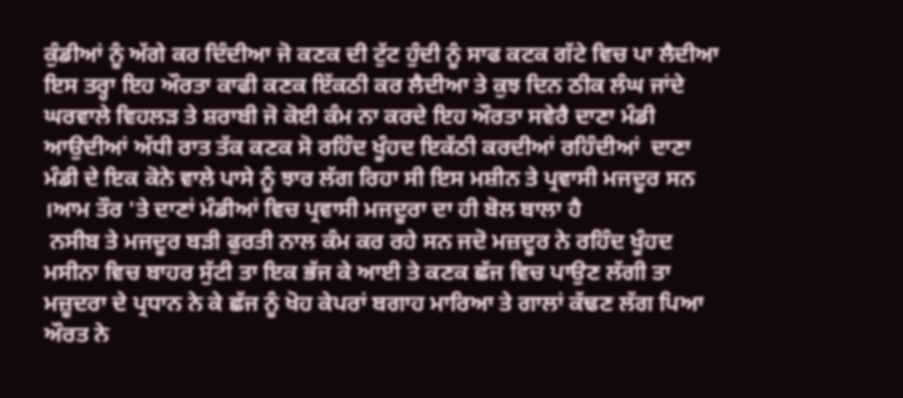ਕੁੰਡੀਆਂ ਨੂੰ ਅੱਗੇ ਕਰ ਦਿੰਦੀਆ ਜੋ ਕਣਕ ਦੀ ਟੁੱਟ ਹੁੰਦੀ ਨੂੰ ਸਾਫ ਕਟਕ ਗੱਟੇ ਵਿਚ ਪਾ ਲੈਦੀਆ ਇਸ ਤਰ੍ਹਾ ਇਹ ਔਰਤਾ ਕਾਫੀ ਕਣਕ ਇੱਕਠੀ ਕਰ ਲੈਦੀਆ ਤੇ ਕੁਝ ਦਿਨ ਠੀਕ ਲੰਘ ਜਾਂਦੇ ਘਰਵਾਲੇ ਵਿਹਲੜ ਤੇ ਸ਼ਰਾਬੀ ਜੋ ਕੋਈ ਕੰਮ ਨਾ ਕਰਦੇ ਇਹ ਔਰਤਾ ਸਵੇਰੈ ਦਾਣਾ ਮੰਡੀ ਆਉਦੀਆਂ ਅੱਧੀ ਰਾਤ ਤੱਕ ਕਣਕ ਸੋ ਰਹਿੰਦ ਖੂੰਹਦ ਇਕੱਠੀ ਕਰਦੀਆਂ ਰਹਿੰਦੀਆਂ  ਦਾਣਾ ਮੰਡੀ ਦੇ ਇਕ ਕੋਨੇ ਵਾਲੇ ਪਾਸੇ ਨੂੰ ਝਾਰ ਲੱਗ ਰਿਹਾ ਸੀ ਇਸ ਮਸ਼ੀਨ ਤੇ ਪ੍ਰਵਾਸੀ ਮਜਦੂਰ ਸਨ ।ਆਮ ਤੌਰ 'ਤੇ ਦਾਣਾਂ ਮੰਡੀਆਂ ਵਿਚ ਪ੍ਰਵਾਸੀ ਮਜਦੂਰਾ ਦਾ ਹੀ ਬੋਲ ਬਾਲਾ ਹੈ
 ਨਸੀਬ ਤੇ ਮਜਦੂਰ ਬੜੀ ਫੁਰਤੀ ਨਾਲ ਕੰਮ ਕਰ ਰਹੇ ਸਨ ਜਦੋ ਮਜ਼ਦੂਰ ਨੇ ਰਹਿੰਦ ਖੂੰਹਦ ਮਸੀਨਾ ਵਿਚ ਬਾਹਰ ਸੁੱਟੀ ਤਾ ਇਕ ਭੱਜ ਕੇ ਆਈ ਤੇ ਕਣਕ ਛੱਜ ਵਿਚ ਪਾਉਣ ਲੱਗੀ ਤਾ ਮਜ਼ੂਦਰਾ ਦੇ ਪ੍ਰਧਾਨ ਨੇ ਕੇ ਛੱਜ ਨੂੰ ਖੋਹ ਕੇਪਰਾਂ ਬਗਾਹ ਮਾਰਿਆ ਤੇ ਗਾਲਾਂ ਕੱਢਣ ਲੱਗ ਪਿਆ ਔਰਤ ਨੇ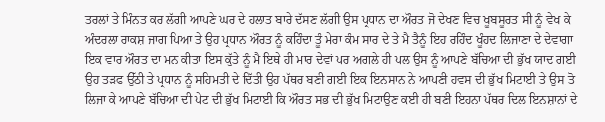ਤਰਲਾਂ ਤੇ ਮਿੰਨਤ ਕਰ ਲੱਗੀ ਆਪਣੇ ਘਰ ਦੇ ਹਲਾਤ ਬਾਰੇ ਦੱਸਣ ਲੱਗੀ ਉਸ ਪ੍ਰਧਾਨ ਦਾ ਔਰਤ ਜੋ ਦੇਖਣ ਵਿਚ ਖੂਬਸੂਰਤ ਸੀ ਨੂੰ ਵੇਖ ਕੇ ਅੰਦਰਲਾ ਰਾਕਸ਼ ਜਾਗ ਪਿਆ ਤੇ ਉਹ ਪ੍ਰਧਾਨ ਔਰਤ ਨੂੰ ਕਹਿੰਦਾ ਤੂੰ ਮੇਰਾ ਕੰਮ ਸਾਰ ਦੇ ਤੇ ਮੈ ਤੈਨੂੰ ਇਹ ਰਹਿੰਦ ਖੂੰਹਦ ਲਿਜਾਣਾ ਦੇ ਦੇਵਾਗਾ ਇਕ ਵਾਰ ਔਰਤ ਦਾ ਮਨ ਕੀਤਾ ਇਸ ਕੁੱਤੇ ਨੂੰ ਮੈ ਇਥੇ ਹੀ ਮਾਰ ਦੇਵਾਂ ਪਰ ਅਗਲੇ ਹੀ ਪਲ ਉਸ ਨੂੰ ਆਪਣੇ ਬੱਚਿਆ ਦੀ ਭੁੱਖ ਯਾਦ ਗਈ ਉਹ ਤੜਫ ਉੱਠੀ ਤੇ ਪ੍ਰਧਾਨ ਨੂੰ ਸਹਿਮਤੀ ਦੇ ਦਿੱਤੀ ਉਹ ਪੱਥਰ ਬਣੀ ਗਈ ਇਕ ਇਨਸਾਨ ਨੇ ਆਪਣੀ ਹਵਸ ਦੀ ਭੁੱਖ ਮਿਟਾਈ ਤੇ ਉਸ ਤੋ ਲਿਜਾ ਕੇ ਆਪਣੇ ਬੱਚਿਆ ਦੀ ਪੇਟ ਦੀ ਭੁੱਖ ਮਿਟਾਈ ਕਿ ਔਰਤ ਸਭ ਦੀ ਭੁੱਖ ਮਿਟਾਉਣ ਕਈ ਹੀ ਬਣੀ ਇਹਨਾ ਪੱਥਰ ਦਿਲ ਇਨਸ਼ਾਨਾਂ ਦੇ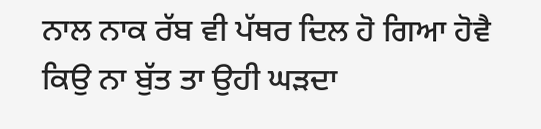ਨਾਲ ਨਾਕ ਰੱਬ ਵੀ ਪੱਥਰ ਦਿਲ ਹੋ ਗਿਆ ਹੋਵੈ ਕਿਉ ਨਾ ਬੁੱਤ ਤਾ ਉਹੀ ਘੜਦਾ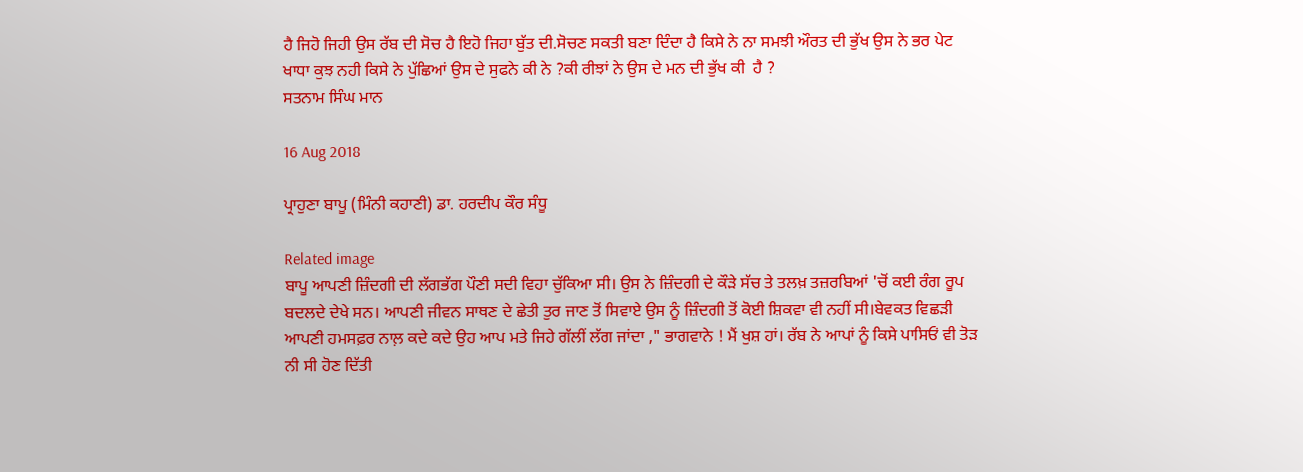ਹੈ ਜਿਹੋ ਜਿਹੀ ਉਸ ਰੱਬ ਦੀ ਸੋਚ ਹੈ ਇਹੋ ਜਿਹਾ ਬੁੱਤ ਦੀ.ਸੋਚਣ ਸਕਤੀ ਬਣਾ ਦਿੰਦਾ ਹੈ ਕਿਸੇ ਨੇ ਨਾ ਸਮਝੀ ਔਰਤ ਦੀ ਭੁੱਖ ਉਸ ਨੇ ਭਰ ਪੇਟ ਖਾਧਾ ਕੁਝ ਨਹੀ ਕਿਸੇ ਨੇ ਪੁੱਛਿਆਂ ਉਸ ਦੇ ਸੁਫਨੇ ਕੀ ਨੇ ?ਕੀ ਰੀਝਾਂ ਨੇ ਉਸ ਦੇ ਮਨ ਦੀ ਭੁੱਖ ਕੀ  ਹੈ ?
ਸਤਨਾਮ ਸਿੰਘ ਮਾਨ

16 Aug 2018

ਪ੍ਰਾਹੁਣਾ ਬਾਪੂ (ਮਿੰਨੀ ਕਹਾਣੀ) ਡਾ. ਹਰਦੀਪ ਕੌਰ ਸੰਧੂ

Related image
ਬਾਪੂ ਆਪਣੀ ਜ਼ਿੰਦਗੀ ਦੀ ਲੱਗਭੱਗ ਪੌਣੀ ਸਦੀ ਵਿਹਾ ਚੁੱਕਿਆ ਸੀ। ਉਸ ਨੇ ਜ਼ਿੰਦਗੀ ਦੇ ਕੌੜੇ ਸੱਚ ਤੇ ਤਲਖ਼ ਤਜ਼ਰਬਿਆਂ 'ਚੋਂ ਕਈ ਰੰਗ ਰੂਪ ਬਦਲਦੇ ਦੇਖੇ ਸਨ। ਆਪਣੀ ਜੀਵਨ ਸਾਥਣ ਦੇ ਛੇਤੀ ਤੁਰ ਜਾਣ ਤੋਂ ਸਿਵਾਏ ਉਸ ਨੂੰ ਜ਼ਿੰਦਗੀ ਤੋਂ ਕੋਈ ਸ਼ਿਕਵਾ ਵੀ ਨਹੀਂ ਸੀ।ਬੇਵਕਤ ਵਿਛੜੀ ਆਪਣੀ ਹਮਸਫ਼ਰ ਨਾਲ਼ ਕਦੇ ਕਦੇ ਉਹ ਆਪ ਮਤੇ ਜਿਹੇ ਗੱਲੀਂ ਲੱਗ ਜਾਂਦਾ ," ਭਾਗਵਾਨੇ ! ਮੈਂ ਖੁਸ਼ ਹਾਂ। ਰੱਬ ਨੇ ਆਪਾਂ ਨੂੰ ਕਿਸੇ ਪਾਸਿਓਂ ਵੀ ਤੋੜ ਨੀ ਸੀ ਹੋਣ ਦਿੱਤੀ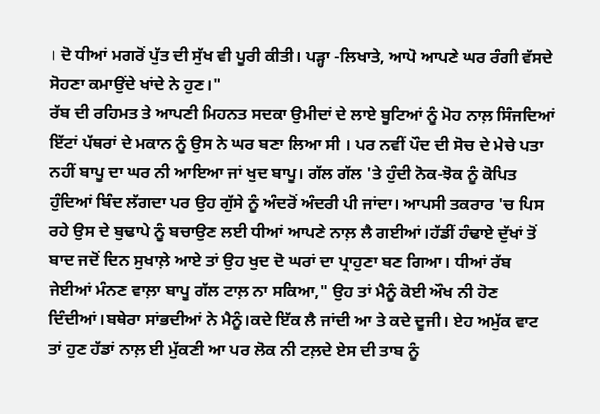। ਦੋ ਧੀਆਂ ਮਗਰੋਂ ਪੁੱਤ ਦੀ ਸੁੱਖ ਵੀ ਪੂਰੀ ਕੀਤੀ। ਪੜ੍ਹਾ -ਲਿਖਾਤੇ, ਆਪੋ ਆਪਣੇ ਘਰ ਰੰਗੀ ਵੱਸਦੇ ਸੋਹਣਾ ਕਮਾਉਂਦੇ ਖਾਂਦੇ ਨੇ ਹੁਣ।"
ਰੱਬ ਦੀ ਰਹਿਮਤ ਤੇ ਆਪਣੀ ਮਿਹਨਤ ਸਦਕਾ ਉਮੀਦਾਂ ਦੇ ਲਾਏ ਬੂਟਿਆਂ ਨੂੰ ਮੋਹ ਨਾਲ਼ ਸਿੰਜਦਿਆਂ ਇੱਟਾਂ ਪੱਥਰਾਂ ਦੇ ਮਕਾਨ ਨੂੰ ਉਸ ਨੇ ਘਰ ਬਣਾ ਲਿਆ ਸੀ । ਪਰ ਨਵੀਂ ਪੌਦ ਦੀ ਸੋਚ ਦੇ ਮੇਚੇ ਪਤਾ ਨਹੀਂ ਬਾਪੂ ਦਾ ਘਰ ਨੀ ਆਇਆ ਜਾਂ ਖੁਦ ਬਾਪੂ। ਗੱਲ ਗੱਲ 'ਤੇ ਹੁੰਦੀ ਨੋਕ-ਝੋਕ ਨੂੰ ਕੋਪਿਤ ਹੁੰਦਿਆਂ ਬਿੰਦ ਲੱਗਦਾ ਪਰ ਉਹ ਗੁੱਸੇ ਨੂੰ ਅੰਦਰੋਂ ਅੰਦਰੀ ਪੀ ਜਾਂਦਾ। ਆਪਸੀ ਤਕਰਾਰ 'ਚ ਪਿਸ ਰਹੇ ਉਸ ਦੇ ਬੁਢਾਪੇ ਨੂੰ ਬਚਾਉਣ ਲਈ ਧੀਆਂ ਆਪਣੇ ਨਾਲ਼ ਲੈ ਗਈਆਂ।ਹੱਡੀਂ ਹੰਢਾਏ ਦੁੱਖਾਂ ਤੋਂ ਬਾਦ ਜਦੋਂ ਦਿਨ ਸੁਖਾਲ਼ੇ ਆਏ ਤਾਂ ਉਹ ਖੁਦ ਦੋ ਘਰਾਂ ਦਾ ਪ੍ਰਾਹੁਣਾ ਬਣ ਗਿਆ। ਧੀਆਂ ਰੱਬ ਜੇਈਆਂ ਮੰਨਣ ਵਾਲ਼ਾ ਬਾਪੂ ਗੱਲ ਟਾਲ਼ ਨਾ ਸਕਿਆ," ਉਹ ਤਾਂ ਮੈਨੂੰ ਕੋਈ ਔਖ ਨੀ ਹੋਣ ਦਿੰਦੀਆਂ।ਬਥੇਰਾ ਸਾਂਭਦੀਆਂ ਨੇ ਮੈਨੂੰ।ਕਦੇ ਇੱਕ ਲੈ ਜਾਂਦੀ ਆ ਤੇ ਕਦੇ ਦੂਜੀ। ਏਹ ਅਮੁੱਕ ਵਾਟ ਤਾਂ ਹੁਣ ਹੱਡਾਂ ਨਾਲ਼ ਈ ਮੁੱਕਣੀ ਆ ਪਰ ਲੋਕ ਨੀ ਟਲ਼ਦੇ ਏਸ ਦੀ ਤਾਬ ਨੂੰ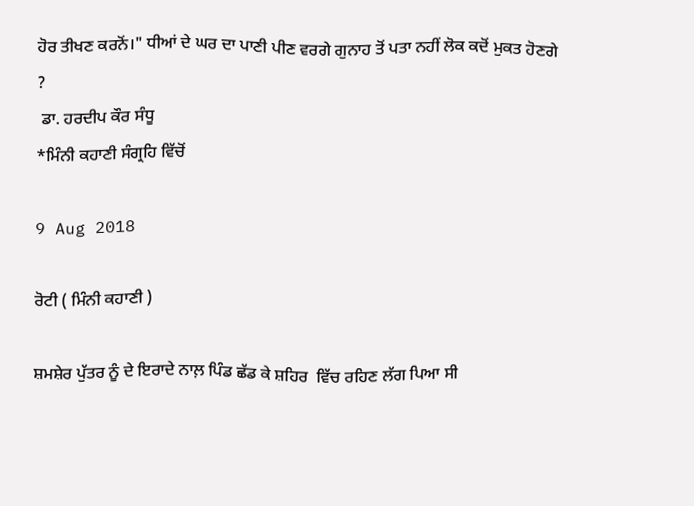ਹੋਰ ਤੀਖਣ ਕਰਨੋਂ।" ਧੀਆਂ ਦੇ ਘਰ ਦਾ ਪਾਣੀ ਪੀਣ ਵਰਗੇ ਗੁਨਾਹ ਤੋਂ ਪਤਾ ਨਹੀਂ ਲੋਕ ਕਦੋਂ ਮੁਕਤ ਹੋਣਗੇ ?
 ਡਾ. ਹਰਦੀਪ ਕੌਰ ਸੰਧੂ
*ਮਿੰਨੀ ਕਹਾਣੀ ਸੰਗ੍ਰਹਿ ਵਿੱਚੋਂ

9 Aug 2018

ਰੋਟੀ ( ਮਿੰਨੀ ਕਹਾਣੀ )

ਸ਼ਮਸ਼ੇਰ ਪੁੱਤਰ ਨੂੰ ਦੇ ਇਰਾਦੇ ਨਾਲ਼ ਪਿੰਡ ਛੱਡ ਕੇ ਸ਼ਹਿਰ  ਵਿੱਚ ਰਹਿਣ ਲੱਗ ਪਿਆ ਸੀ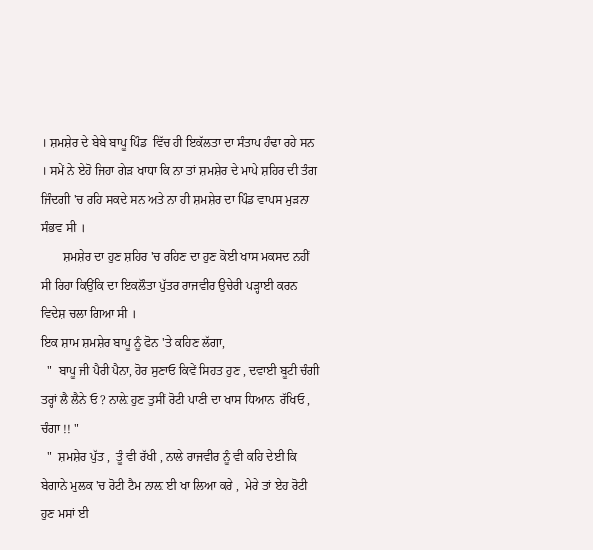। ਸ਼ਮਸ਼ੇਰ ਦੇ ਬੇਬੇ ਬਾਪੂ ਪਿੰਡ  ਵਿੱਚ ਹੀ ਇਕੱਲਤਾ ਦਾ ਸੰਤਾਪ ਹੰਢਾ ਰਹੇ ਸਨ । ਸਮੇਂ ਨੇ ਏਹੋ ਜਿਹਾ ਗੇੜ ਖਾਧਾ ਕਿ ਨਾ ਤਾਂ ਸ਼ਮਸ਼ੇਰ ਦੇ ਮਾਪੇ ਸ਼ਹਿਰ ਦੀ ਤੰਗ ਜਿੰਦਗੀ 'ਚ ਰਹਿ ਸਕਦੇ ਸਨ ਅਤੇ ਨਾ ਹੀ ਸ਼ਮਸ਼ੇਰ ਦਾ ਪਿੰਡ ਵਾਪਸ ਮੁੜਨਾ ਸੰਭਵ ਸੀ ।
       ਸ਼ਮਸ਼ੇਰ ਦਾ ਹੁਣ ਸ਼ਹਿਰ 'ਚ ਰਹਿਣ ਦਾ ਹੁਣ ਕੋਈ ਖਾਸ ਮਕਸਦ ਨਹੀਂ ਸੀ ਰਿਹਾ ਕਿਉਂਕਿ ਦਾ ਇਕਲੌਤਾ ਪੁੱਤਰ ਰਾਜਵੀਰ ਉਚੇਰੀ ਪੜ੍ਹਾਈ ਕਰਨ ਵਿਦੇਸ਼ ਚਲਾ ਗਿਆ ਸੀ ।
ਇਕ ਸ਼ਾਮ ਸ਼ਮਸ਼ੇਰ ਬਾਪੂ ਨੂੰ ਫੋਨ 'ਤੇ ਕਹਿਣ ਲੱਗਾ,
  "  ਬਾਪੂ ਜੀ ਪੈਰੀ ਪੈਨਾ, ਹੋਰ ਸੁਣਾਓ ਕਿਵੇਂ ਸਿਹਤ ਹੁਣ , ਦਵਾਈ ਬੂਟੀ ਚੰਗੀ ਤਰ੍ਹਾਂ ਲੈ ਲੈਨੇ ਓ ? ਨਾਲ਼ੇ ਹੁਣ ਤੁਸੀਂ ਰੋਟੀ ਪਾਣੀ ਦਾ ਖਾਸ ਧਿਆਨ  ਰੱਖਿਓ , ਚੰਗਾ !! "
  "  ਸ਼ਮਸ਼ੇਰ ਪੁੱਤ ,  ਤੂੰ ਵੀ ਰੱਖੀ , ਨਾਲੇ ਰਾਜਵੀਰ ਨੂੰ ਵੀ ਕਹਿ ਦੇਈ ਕਿ ਬੇਗਾਨੇ ਮੁਲਕ 'ਚ ਰੋਟੀ ਟੈਮ ਨਾਲ਼ ਈ ਖਾ ਲਿਆ ਕਰੇ ,  ਮੇਰੇ ਤਾਂ ਏਹ ਰੋਟੀ ਹੁਣ ਮਸਾਂ ਈ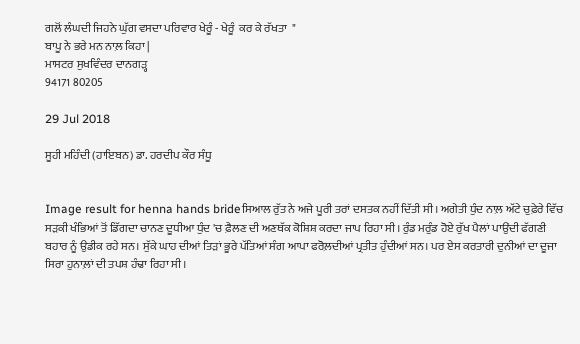ਗਲੋਂ ਲੰਘਦੀ ਜਿਹਨੇ ਘੁੱਗ ਵਸਦਾ ਪਰਿਵਾਰ ਖੇਰੂੰ - ਖੇਰੂੰ  ਕਰ ਕੇ ਰੱਖਤਾ  "
ਬਾਪੂ ਨੇ ਭਰੇ ਮਨ ਨਾਲ਼ ਕਿਹਾ |
ਮਾਸਟਰ ਸੁਖਵਿੰਦਰ ਦਾਨਗੜ੍ਹ
94171 80205

29 Jul 2018

ਸੂਹੀ ਮਹਿੰਦੀ (ਹਾਇਬਨ) ਡਾ. ਹਰਦੀਪ ਕੌਰ ਸੰਧੂ


Image result for henna hands brideਸਿਆਲ ਰੁੱਤ ਨੇ ਅਜੇ ਪੂਰੀ ਤਰਾਂ ਦਸਤਕ ਨਹੀਂ ਦਿੱਤੀ ਸੀ। ਅਗੇਤੀ ਧੁੰਦ ਨਾਲ਼ ਅੱਟੇ ਚੁਫ਼ੇਰੇ ਵਿੱਚ ਸੜਕੀ ਖੰਭਿਆਂ ਤੋਂ ਡਿੱਗਦਾ ਚਾਨਣ ਦੂਧੀਆ ਧੁੰਦ 'ਚ ਫ਼ੈਲਣ ਦੀ ਅਣਥੱਕ ਕੋਸ਼ਿਸ਼ ਕਰਦਾ ਜਾਪ ਰਿਹਾ ਸੀ। ਰੁੰਡ ਮਰੁੰਡ ਹੋਏ ਰੁੱਖ ਪੈਲਾਂ ਪਾਉਂਦੀ ਫੱਗਣੀ ਬਹਾਰ ਨੂੰ ਉਡੀਕ ਰਹੇ ਸਨ। ਸੁੱਕੇ ਘਾਹ ਦੀਆਂ ਤਿੜਾਂ ਭੂਰੇ ਪੱਤਿਆਂ ਸੰਗ ਆਪਾ ਫਰੋਲ਼ਦੀਆਂ ਪ੍ਰਤੀਤ ਹੁੰਦੀਆਂ ਸਨ। ਪਰ ਏਸ ਕਰਤਾਰੀ ਦੁਨੀਆਂ ਦਾ ਦੂਜਾ ਸਿਰਾ ਹੁਨਾਲ਼ਾਂ ਦੀ ਤਪਸ਼ ਹੰਢਾ ਰਿਹਾ ਸੀ।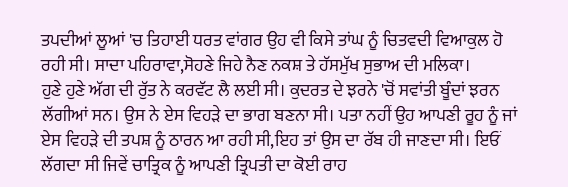ਤਪਦੀਆਂ ਲੂਆਂ 'ਚ ਤਿਹਾਈ ਧਰਤ ਵਾਂਗਰ ਉਹ ਵੀ ਕਿਸੇ ਤਾਂਘ ਨੂੰ ਚਿਤਵਦੀ ਵਿਆਕੁਲ ਹੋ ਰਹੀ ਸੀ। ਸਾਦਾ ਪਹਿਰਾਵਾ,ਸੋਹਣੇ ਜਿਹੇ ਨੈਣ ਨਕਸ਼ ਤੇ ਹੱਸਮੁੱਖ ਸੁਭਾਅ ਦੀ ਮਲਿਕਾ।
ਹੁਣੇ ਹੁਣੇ ਅੱਗ ਦੀ ਰੁੱਤ ਨੇ ਕਰਵੱਟ ਲੈ ਲਈ ਸੀ। ਕੁਦਰਤ ਦੇ ਝਰਨੇ 'ਚੋਂ ਸਵਾਂਤੀ ਬੂੰਦਾਂ ਝਰਨ ਲੱਗੀਆਂ ਸਨ। ਉਸ ਨੇ ਏਸ ਵਿਹੜੇ ਦਾ ਭਾਗ ਬਣਨਾ ਸੀ। ਪਤਾ ਨਹੀਂ ਉਹ ਆਪਣੀ ਰੂਹ ਨੂੰ ਜਾਂ ਏਸ ਵਿਹੜੇ ਦੀ ਤਪਸ਼ ਨੂੰ ਠਾਰਨ ਆ ਰਹੀ ਸੀ,ਇਹ ਤਾਂ ਉਸ ਦਾ ਰੱਬ ਹੀ ਜਾਣਦਾ ਸੀ। ਇਓਂ ਲੱਗਦਾ ਸੀ ਜਿਵੇਂ ਚਾਤ੍ਰਿਕ ਨੂੰ ਆਪਣੀ ਤ੍ਰਿਪਤੀ ਦਾ ਕੋਈ ਰਾਹ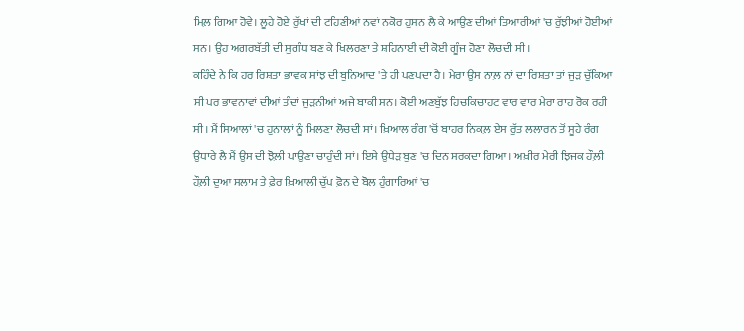ਮਿਲ਼ ਗਿਆ ਹੋਵੇ। ਲੂਹੇ ਹੋਏ ਰੁੱਖਾਂ ਦੀ ਟਹਿਣੀਆਂ ਨਵਾਂ ਨਕੋਰ ਹੁਸਨ ਲੈ ਕੇ ਆਉਣ ਦੀਆਂ ਤਿਆਰੀਆਂ 'ਚ ਰੁੱਝੀਆਂ ਹੋਈਆਂ ਸਨ। ਉਹ ਅਗਰਬੱਤੀ ਦੀ ਸੁਗੰਧ ਬਣ ਕੇ ਖਿਲਰਣਾ ਤੇ ਸ਼ਹਿਨਾਈ ਦੀ ਕੋਈ ਗੂੰਜ ਹੋਣਾ ਲੋਚਦੀ ਸੀ।
ਕਹਿੰਦੇ ਨੇ ਕਿ ਹਰ ਰਿਸ਼ਤਾ ਭਾਵਕ ਸਾਂਝ ਦੀ ਬੁਨਿਆਦ 'ਤੇ ਹੀ ਪਣਪਦਾ ਹੈ। ਮੇਰਾ ਉਸ ਨਾਲ਼ ਨਾਂ ਦਾ ਰਿਸ਼ਤਾ ਤਾਂ ਜੁੜ ਚੁੱਕਿਆ ਸੀ ਪਰ ਭਾਵਨਾਵਾਂ ਦੀਆਂ ਤੰਦਾਂ ਜੁੜਨੀਆਂ ਅਜੇ ਬਾਕੀ ਸਨ। ਕੋਈ ਅਣਬੁੱਝ ਹਿਚਕਿਚਾਹਟ ਵਾਰ ਵਾਰ ਮੇਰਾ ਰਾਹ ਰੋਕ ਰਹੀ ਸੀ। ਮੈਂ ਸਿਆਲਾਂ 'ਚ ਹੁਨਾਲਾਂ ਨੂੰ ਮਿਲਣਾ ਲੋਚਦੀ ਸਾਂ। ਖ਼ਿਆਲ ਰੰਗ 'ਚੋਂ ਬਾਹਰ ਨਿਕਲ਼ ਏਸ ਰੁੱਤ ਲਲਾਰਨ ਤੋਂ ਸੂਹੇ ਰੰਗ ਉਧਾਰੇ ਲੈ ਮੈਂ ਉਸ ਦੀ ਝੋਲ਼ੀ ਪਾਉਣਾ ਚਾਹੁੰਦੀ ਸਾਂ। ਇਸੇ ਉਧੇੜ ਬੁਣ 'ਚ ਦਿਨ ਸਰਕਦਾ ਗਿਆ। ਅਖ਼ੀਰ ਮੇਰੀ ਝਿਜਕ ਹੌਲ਼ੀ ਹੌਲ਼ੀ ਦੁਆ ਸਲਾਮ ਤੇ ਫ਼ੇਰ ਖ਼ਿਆਲੀ ਚੁੱਪ ਫ਼ੋਨ ਦੇ ਬੋਲ ਹੁੰਗਾਰਿਆਂ 'ਚ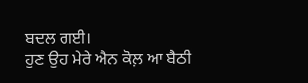ਬਦਲ ਗਈ।
ਹੁਣ ਉਹ ਮੇਰੇ ਐਨ ਕੋਲ਼ ਆ ਬੈਠੀ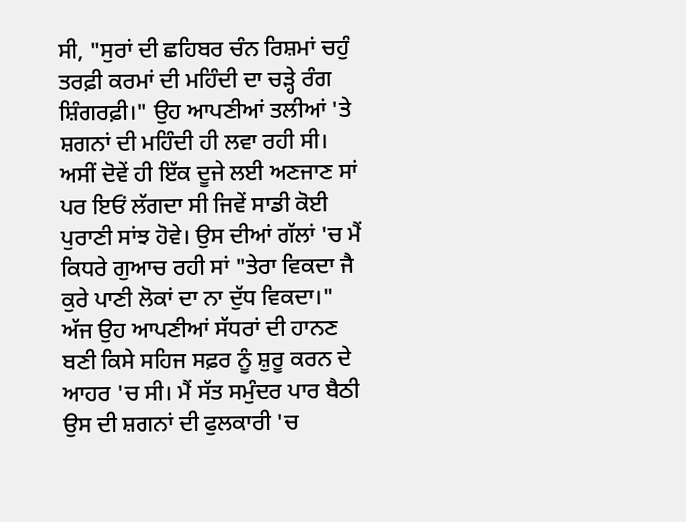ਸੀ, "ਸੁਰਾਂ ਦੀ ਛਹਿਬਰ ਚੰਨ ਰਿਸ਼ਮਾਂ ਚਹੁੰ ਤਰਫ਼ੀ ਕਰਮਾਂ ਦੀ ਮਹਿੰਦੀ ਦਾ ਚੜ੍ਹੇ ਰੰਗ ਸ਼ਿੰਗਰਫ਼ੀ।" ਉਹ ਆਪਣੀਆਂ ਤਲੀਆਂ 'ਤੇ ਸ਼ਗਨਾਂ ਦੀ ਮਹਿੰਦੀ ਹੀ ਲਵਾ ਰਹੀ ਸੀ। ਅਸੀਂ ਦੋਵੇਂ ਹੀ ਇੱਕ ਦੂਜੇ ਲਈ ਅਣਜਾਣ ਸਾਂ ਪਰ ਇਓਂ ਲੱਗਦਾ ਸੀ ਜਿਵੇਂ ਸਾਡੀ ਕੋਈ ਪੁਰਾਣੀ ਸਾਂਝ ਹੋਵੇ। ਉਸ ਦੀਆਂ ਗੱਲਾਂ 'ਚ ਮੈਂ ਕਿਧਰੇ ਗੁਆਚ ਰਹੀ ਸਾਂ "ਤੇਰਾ ਵਿਕਦਾ ਜੈ ਕੁਰੇ ਪਾਣੀ ਲੋਕਾਂ ਦਾ ਨਾ ਦੁੱਧ ਵਿਕਦਾ।"
ਅੱਜ ਉਹ ਆਪਣੀਆਂ ਸੱਧਰਾਂ ਦੀ ਹਾਨਣ ਬਣੀ ਕਿਸੇ ਸਹਿਜ ਸਫ਼ਰ ਨੂੰ ਸ਼ੁਰੂ ਕਰਨ ਦੇ ਆਹਰ 'ਚ ਸੀ। ਮੈਂ ਸੱਤ ਸਮੁੰਦਰ ਪਾਰ ਬੈਠੀ ਉਸ ਦੀ ਸ਼ਗਨਾਂ ਦੀ ਫੁਲਕਾਰੀ 'ਚ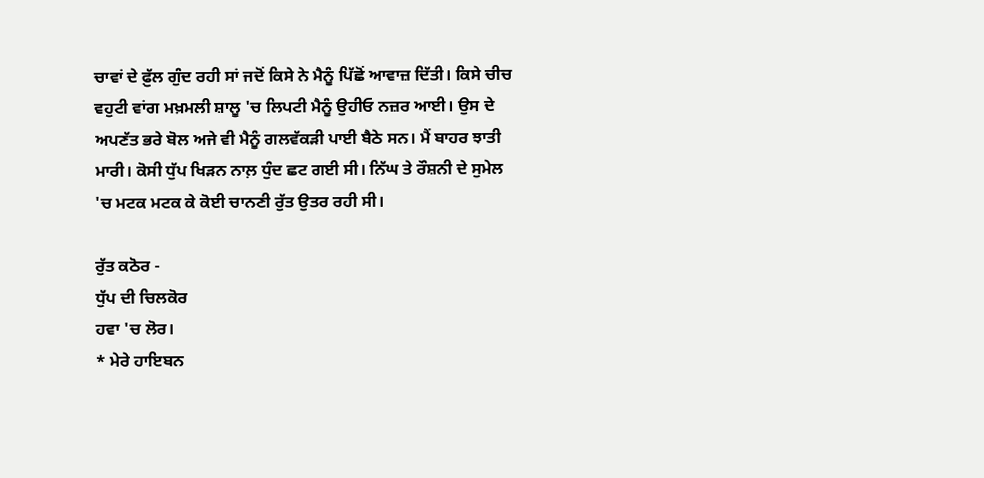ਚਾਵਾਂ ਦੇ ਫ਼ੁੱਲ ਗੁੰਦ ਰਹੀ ਸਾਂ ਜਦੋਂ ਕਿਸੇ ਨੇ ਮੈਨੂੰ ਪਿੱਛੋਂ ਆਵਾਜ਼ ਦਿੱਤੀ। ਕਿਸੇ ਚੀਚ ਵਹੁਟੀ ਵਾਂਗ ਮਖ਼ਮਲੀ ਸ਼ਾਲੂ 'ਚ ਲਿਪਟੀ ਮੈਨੂੰ ਉਹੀਓ ਨਜ਼ਰ ਆਈ। ਉਸ ਦੇ ਅਪਣੱਤ ਭਰੇ ਬੋਲ ਅਜੇ ਵੀ ਮੈਨੂੰ ਗਲਵੱਕੜੀ ਪਾਈ ਬੈਠੇ ਸਨ। ਮੈਂ ਬਾਹਰ ਝਾਤੀ ਮਾਰੀ। ਕੋਸੀ ਧੁੱਪ ਖਿੜਨ ਨਾਲ਼ ਧੁੰਦ ਛਟ ਗਈ ਸੀ। ਨਿੱਘ ਤੇ ਰੌਸ਼ਨੀ ਦੇ ਸੁਮੇਲ 'ਚ ਮਟਕ ਮਟਕ ਕੇ ਕੋਈ ਚਾਨਣੀ ਰੁੱਤ ਉਤਰ ਰਹੀ ਸੀ।

ਰੁੱਤ ਕਠੋਰ -
ਧੁੱਪ ਦੀ ਚਿਲਕੋਰ
ਹਵਾ 'ਚ ਲੋਰ।
* ਮੇਰੇ ਹਾਇਬਨ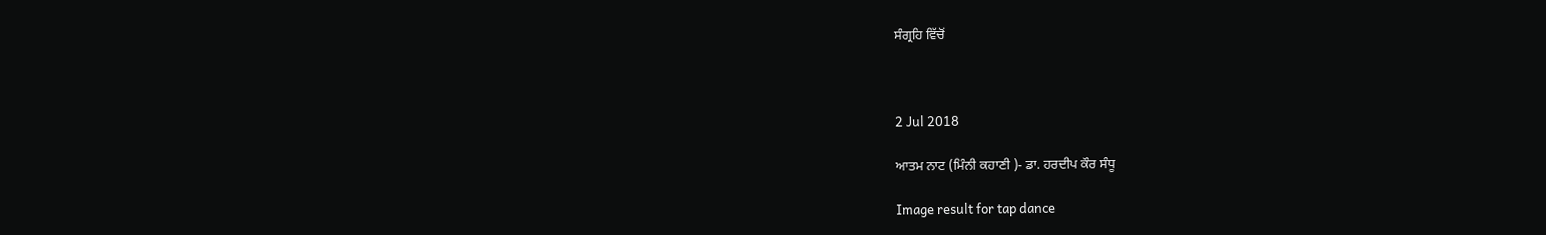ਸੰਗ੍ਰਹਿ ਵਿੱਚੋਂ



2 Jul 2018

ਆਤਮ ਨਾਟ (ਮਿੰਨੀ ਕਹਾਣੀ )- ਡਾ. ਹਰਦੀਪ ਕੌਰ ਸੰਧੂ

Image result for tap dance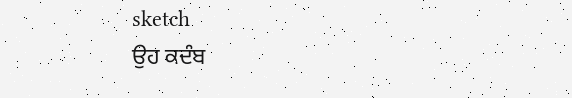sketch
ਉਹ ਕਦੰਬ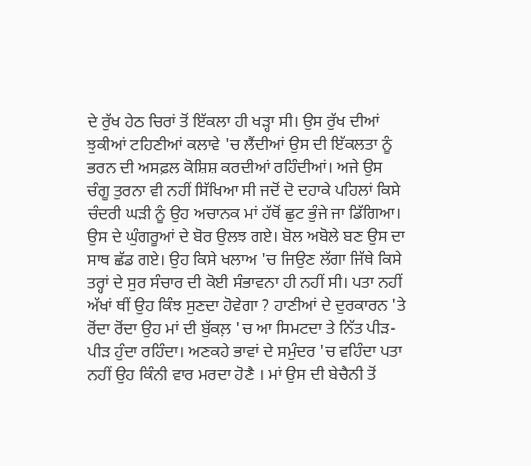ਦੇ ਰੁੱਖ ਹੇਠ ਚਿਰਾਂ ਤੋਂ ਇੱਕਲਾ ਹੀ ਖੜ੍ਹਾ ਸੀ। ਉਸ ਰੁੱਖ ਦੀਆਂ ਝੁਕੀਆਂ ਟਹਿਣੀਆਂ ਕਲਾਵੇ 'ਚ ਲੈਂਦੀਆਂ ਉਸ ਦੀ ਇੱਕਲਤਾ ਨੂੰ ਭਰਨ ਦੀ ਅਸਫ਼ਲ ਕੋਸ਼ਿਸ਼ ਕਰਦੀਆਂ ਰਹਿੰਦੀਆਂ। ਅਜੇ ਉਸ ਚੰਗੂ ਤੁਰਨਾ ਵੀ ਨਹੀਂ ਸਿੱਖਿਆ ਸੀ ਜਦੋਂ ਦੋ ਦਹਾਕੇ ਪਹਿਲਾਂ ਕਿਸੇ ਚੰਦਰੀ ਘੜੀ ਨੂੰ ਉਹ ਅਚਾਨਕ ਮਾਂ ਹੱਥੋਂ ਛੁਟ ਭੁੰਜੇ ਜਾ ਡਿੱਗਿਆ। ਉਸ ਦੇ ਘੁੰਗਰੂਆਂ ਦੇ ਬੋਰ ਉਲਝ ਗਏ। ਬੋਲ ਅਬੋਲੇ ਬਣ ਉਸ ਦਾ ਸਾਥ ਛੱਡ ਗਏ। ਉਹ ਕਿਸੇ ਖਲਾਅ 'ਚ ਜਿਉਣ ਲੱਗਾ ਜਿੱਥੇ ਕਿਸੇ ਤਰ੍ਹਾਂ ਦੇ ਸੁਰ ਸੰਚਾਰ ਦੀ ਕੋਈ ਸੰਭਾਵਨਾ ਹੀ ਨਹੀਂ ਸੀ। ਪਤਾ ਨਹੀਂ ਅੱਖਾਂ ਥੀਂ ਉਹ ਕਿੰਝ ਸੁਣਦਾ ਹੋਵੇਗਾ ? ਹਾਣੀਆਂ ਦੇ ਦੁਰਕਾਰਨ 'ਤੇ ਰੋਂਦਾ ਰੋਂਦਾ ਉਹ ਮਾਂ ਦੀ ਬੁੱਕਲ਼ 'ਚ ਆ ਸਿਮਟਦਾ ਤੇ ਨਿੱਤ ਪੀੜ-ਪੀੜ ਹੁੰਦਾ ਰਹਿੰਦਾ। ਅਣਕਹੇ ਭਾਵਾਂ ਦੇ ਸਮੁੰਦਰ 'ਚ ਵਹਿੰਦਾ ਪਤਾ ਨਹੀਂ ਉਹ ਕਿੰਨੀ ਵਾਰ ਮਰਦਾ ਹੋਣੈ । ਮਾਂ ਉਸ ਦੀ ਬੇਚੈਨੀ ਤੋਂ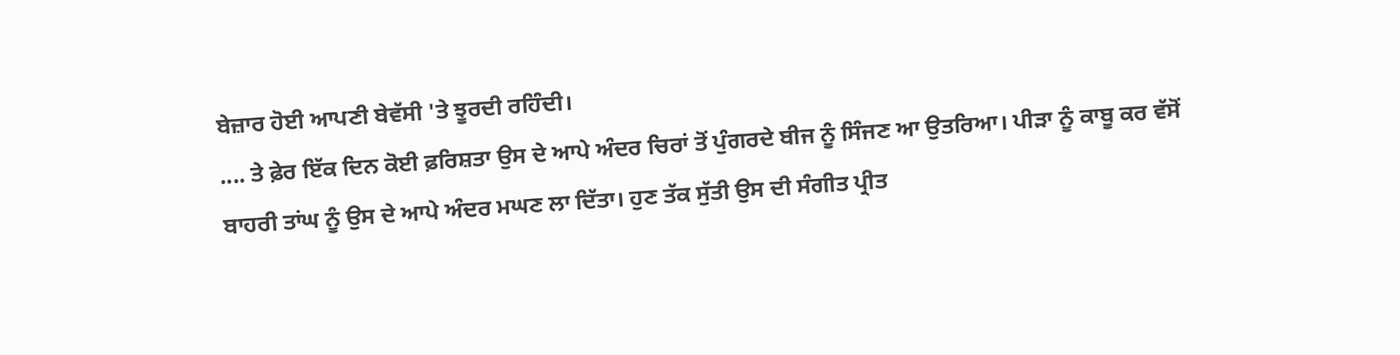ਬੇਜ਼ਾਰ ਹੋਈ ਆਪਣੀ ਬੇਵੱਸੀ 'ਤੇ ਝੂਰਦੀ ਰਹਿੰਦੀ।
.... ਤੇ ਫ਼ੇਰ ਇੱਕ ਦਿਨ ਕੋਈ ਫ਼ਰਿਸ਼ਤਾ ਉਸ ਦੇ ਆਪੇ ਅੰਦਰ ਚਿਰਾਂ ਤੋਂ ਪੁੰਗਰਦੇ ਬੀਜ ਨੂੰ ਸਿੰਜਣ ਆ ਉਤਰਿਆ। ਪੀੜਾ ਨੂੰ ਕਾਬੂ ਕਰ ਵੱਸੋਂ ਬਾਹਰੀ ਤਾਂਘ ਨੂੰ ਉਸ ਦੇ ਆਪੇ ਅੰਦਰ ਮਘਣ ਲਾ ਦਿੱਤਾ। ਹੁਣ ਤੱਕ ਸੁੱਤੀ ਉਸ ਦੀ ਸੰਗੀਤ ਪ੍ਰੀਤ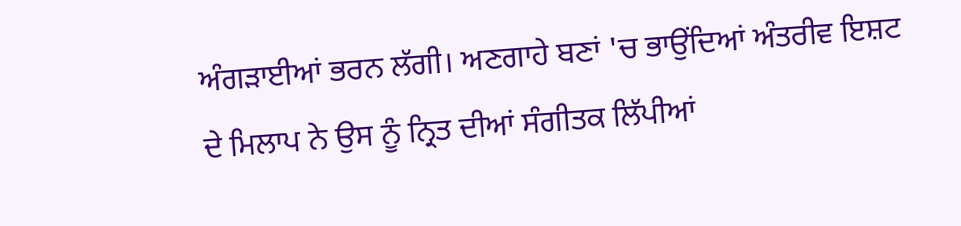ਅੰਗੜਾਈਆਂ ਭਰਨ ਲੱਗੀ। ਅਣਗਾਹੇ ਬਣਾਂ 'ਚ ਭਾਉਂਦਿਆਂ ਅੰਤਰੀਵ ਇਸ਼ਟ ਦੇ ਮਿਲਾਪ ਨੇ ਉਸ ਨੂੰ ਨ੍ਰਿਤ ਦੀਆਂ ਸੰਗੀਤਕ ਲਿੱਪੀਆਂ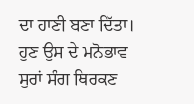ਦਾ ਹਾਣੀ ਬਣਾ ਦਿੱਤਾ। ਹੁਣ ਉਸ ਦੇ ਮਨੋਭਾਵ ਸੁਰਾਂ ਸੰਗ ਥਿਰਕਣ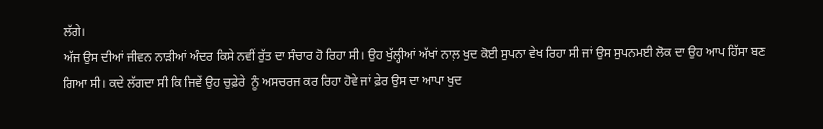ਲੱਗੇ।
ਅੱਜ ਉਸ ਦੀਆਂ ਜੀਵਨ ਨਾੜੀਆਂ ਅੰਦਰ ਕਿਸੇ ਨਵੀਂ ਰੁੱਤ ਦਾ ਸੰਚਾਰ ਹੋ ਰਿਹਾ ਸੀ। ਉਹ ਖੁੱਲ੍ਹੀਆਂ ਅੱਖਾਂ ਨਾਲ਼ ਖੁਦ ਕੋਈ ਸੁਪਨਾ ਵੇਖ ਰਿਹਾ ਸੀ ਜਾਂ ਉਸ ਸੁਪਨਮਈ ਲੋਕ ਦਾ ਉਹ ਆਪ ਹਿੱਸਾ ਬਣ ਗਿਆ ਸੀ। ਕਦੇ ਲੱਗਦਾ ਸੀ ਕਿ ਜਿਵੇਂ ਉਹ ਚੁਫ਼ੇਰੇ  ਨੂੰ ਅਸਚਰਜ ਕਰ ਰਿਹਾ ਹੋਵੇ ਜਾਂ ਫ਼ੇਰ ਉਸ ਦਾ ਆਪਾ ਖੁਦ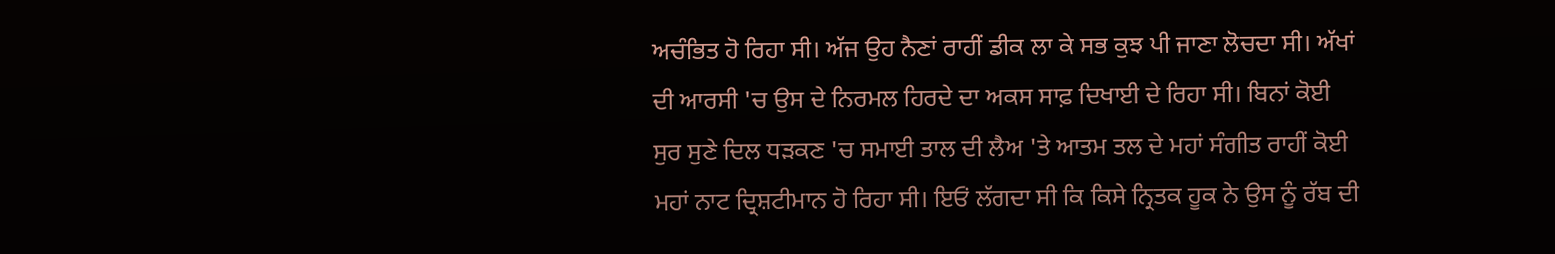ਅਚੰਭਿਤ ਹੋ ਰਿਹਾ ਸੀ। ਅੱਜ ਉਹ ਨੈਣਾਂ ਰਾਹੀਂ ਡੀਕ ਲਾ ਕੇ ਸਭ ਕੁਝ ਪੀ ਜਾਣਾ ਲੋਚਦਾ ਸੀ। ਅੱਖਾਂ ਦੀ ਆਰਸੀ 'ਚ ਉਸ ਦੇ ਨਿਰਮਲ ਹਿਰਦੇ ਦਾ ਅਕਸ ਸਾਫ਼ ਦਿਖਾਈ ਦੇ ਰਿਹਾ ਸੀ। ਬਿਨਾਂ ਕੋਈ ਸੁਰ ਸੁਣੇ ਦਿਲ ਧੜਕਣ 'ਚ ਸਮਾਈ ਤਾਲ ਦੀ ਲੈਅ 'ਤੇ ਆਤਮ ਤਲ ਦੇ ਮਹਾਂ ਸੰਗੀਤ ਰਾਹੀਂ ਕੋਈ ਮਹਾਂ ਨਾਟ ਦ੍ਰਿਸ਼ਟੀਮਾਨ ਹੋ ਰਿਹਾ ਸੀ। ਇਓਂ ਲੱਗਦਾ ਸੀ ਕਿ ਕਿਸੇ ਨ੍ਰਿਤਕ ਹੂਕ ਨੇ ਉਸ ਨੂੰ ਰੱਬ ਦੀ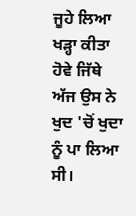ਜੂਹੇ ਲਿਆ ਖੜ੍ਹਾ ਕੀਤਾ ਹੋਵੇ ਜਿੱਥੇ ਅੱਜ ਉਸ ਨੇ ਖੁਦ 'ਚੋਂ ਖੁਦਾ ਨੂੰ ਪਾ ਲਿਆ ਸੀ।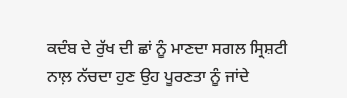ਕਦੰਬ ਦੇ ਰੁੱਖ ਦੀ ਛਾਂ ਨੂੰ ਮਾਣਦਾ ਸਗਲ ਸ੍ਰਿਸ਼ਟੀ ਨਾਲ਼ ਨੱਚਦਾ ਹੁਣ ਉਹ ਪੂਰਣਤਾ ਨੂੰ ਜਾਂਦੇ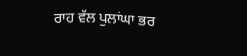ਰਾਹ ਵੱਲ ਪੁਲਾਂਘਾ ਭਰ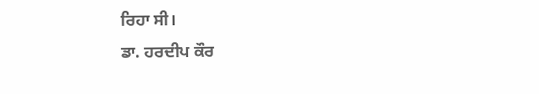ਰਿਹਾ ਸੀ।
ਡਾ. ਹਰਦੀਪ ਕੌਰ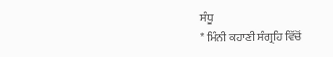ਸੰਧੂ
* ਮਿੰਨੀ ਕਹਾਣੀ ਸੰਗ੍ਰਹਿ ਵਿੱਚੋਂ